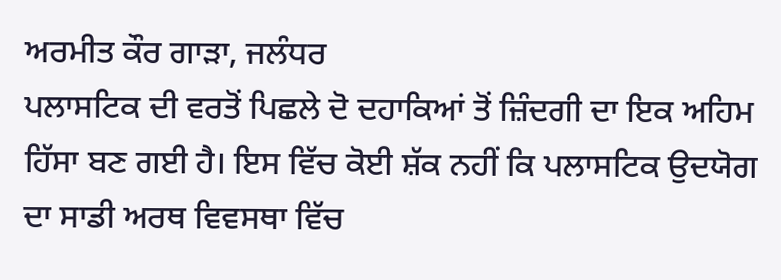ਅਰਮੀਤ ਕੌਰ ਗਾੜਾ, ਜਲੰਧਰ
ਪਲਾਸਟਿਕ ਦੀ ਵਰਤੋਂ ਪਿਛਲੇ ਦੋ ਦਹਾਕਿਆਂ ਤੋਂ ਜ਼ਿੰਦਗੀ ਦਾ ਇਕ ਅਹਿਮ ਹਿੱਸਾ ਬਣ ਗਈ ਹੈ। ਇਸ ਵਿੱਚ ਕੋਈ ਸ਼ੱਕ ਨਹੀਂ ਕਿ ਪਲਾਸਟਿਕ ਉਦਯੋਗ ਦਾ ਸਾਡੀ ਅਰਥ ਵਿਵਸਥਾ ਵਿੱਚ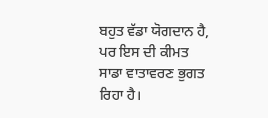ਬਹੁਤ ਵੱਡਾ ਯੋਗਦਾਨ ਹੈ, ਪਰ ਇਸ ਦੀ ਕੀਮਤ ਸਾਡਾ ਵਾਤਾਵਰਣ ਭੁਗਤ ਰਿਹਾ ਹੈ।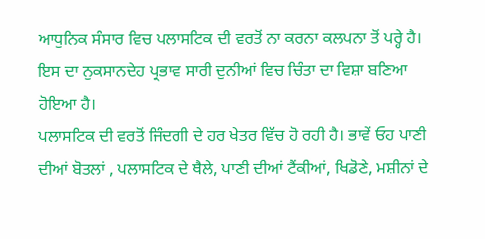ਆਧੁਨਿਕ ਸੰਸਾਰ ਵਿਚ ਪਲਾਸਟਿਕ ਦੀ ਵਰਤੋਂ ਨਾ ਕਰਨਾ ਕਲਪਨਾ ਤੋਂ ਪਰ੍ਹੇ ਹੈ। ਇਸ ਦਾ ਨੁਕਸਾਨਦੇਹ ਪ੍ਰਭਾਵ ਸਾਰੀ ਦੁਨੀਆਂ ਵਿਚ ਚਿੰਤਾ ਦਾ ਵਿਸ਼ਾ ਬਣਿਆ ਹੋਇਆ ਹੈ।
ਪਲਾਸਟਿਕ ਦੀ ਵਰਤੋਂ ਜਿੰਦਗੀ ਦੇ ਹਰ ਖੇਤਰ ਵਿੱਚ ਹੋ ਰਹੀ ਹੈ। ਭਾਵੇਂ ਓਹ ਪਾਣੀ ਦੀਆਂ ਬੋਤਲਾਂ , ਪਲਾਸਟਿਕ ਦੇ ਥੈਲੇ, ਪਾਣੀ ਦੀਆਂ ਟੈਂਕੀਆਂ, ਖਿਡੋਣੇ, ਮਸ਼ੀਨਾਂ ਦੇ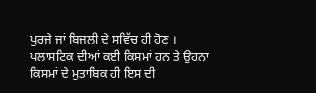ਪੁਰਜੇ ਜਾਂ ਬਿਜਲੀ ਦੇ ਸਵਿੱਚ ਹੀ ਹੋਣ । ਪਲਾਸਟਿਕ ਦੀਆਂ ਕਈ ਕਿਸਮਾਂ ਹਨ ਤੇ ਉਹਨਾ ਕਿਸਮਾਂ ਦੇ ਮੁਤਾਬਿਕ ਹੀ ਇਸ ਦੀ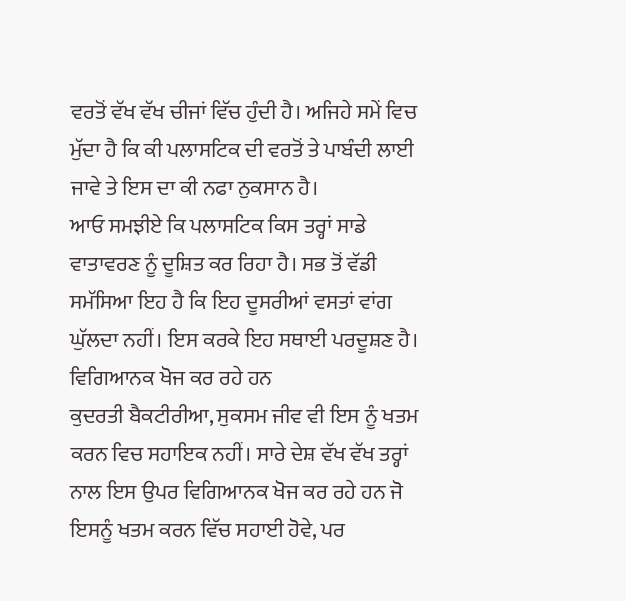ਵਰਤੋਂ ਵੱਖ ਵੱਖ ਚੀਜਾਂ ਵਿੱਚ ਹੁੰਦੀ ਹੈ। ਅਜਿਹੇ ਸਮੇਂ ਵਿਚ ਮੁੱਦਾ ਹੈ ਕਿ ਕੀ ਪਲਾਸਟਿਕ ਦੀ ਵਰਤੋਂ ਤੇ ਪਾਬੰਦੀ ਲਾਈ ਜਾਵੇ ਤੇ ਇਸ ਦਾ ਕੀ ਨਫਾ ਨੁਕਸਾਨ ਹੈ।
ਆਓ ਸਮਝੀਏ ਕਿ ਪਲਾਸਟਿਕ ਕਿਸ ਤਰ੍ਹਾਂ ਸਾਡੇ ਵਾਤਾਵਰਣ ਨੂੰ ਦੂਸ਼ਿਤ ਕਰ ਰਿਹਾ ਹੈ। ਸਭ ਤੋਂ ਵੱਡੀ ਸਮੱਸਿਆ ਇਹ ਹੈ ਕਿ ਇਹ ਦੂਸਰੀਆਂ ਵਸਤਾਂ ਵਾਂਗ ਘੁੱਲਦਾ ਨਹੀਂ। ਇਸ ਕਰਕੇ ਇਹ ਸਥਾਈ ਪਰਦੂਸ਼ਣ ਹੈ।
ਵਿਗਿਆਨਕ ਖੋਜ ਕਰ ਰਹੇ ਹਨ
ਕੁਦਰਤੀ ਬੈਕਟੀਰੀਆ, ਸੁਕਸਮ ਜੀਵ ਵੀ ਇਸ ਨੂੰ ਖਤਮ ਕਰਨ ਵਿਚ ਸਹਾਇਕ ਨਹੀਂ। ਸਾਰੇ ਦੇਸ਼ ਵੱਖ ਵੱਖ ਤਰ੍ਹਾਂ ਨਾਲ ਇਸ ਉਪਰ ਵਿਗਿਆਨਕ ਖੋਜ ਕਰ ਰਹੇ ਹਨ ਜੋ ਇਸਨੂੰ ਖਤਮ ਕਰਨ ਵਿੱਚ ਸਹਾਈ ਹੋਵੇ, ਪਰ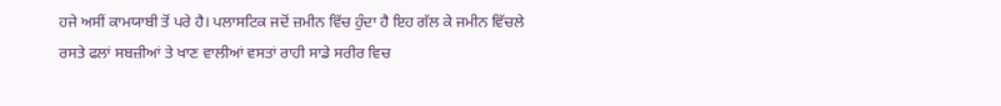ਹਜੇ ਅਸੀਂ ਕਾਮਯਾਬੀ ਤੋਂ ਪਰੇ ਹੈ। ਪਲਾਸਟਿਕ ਜਦੋਂ ਜ਼ਮੀਨ ਵਿੱਚ ਹੁੰਦਾ ਹੈ ਇਹ ਗੱਲ ਕੇ ਜਮੀਨ ਵਿੱਚਲੇ ਰਸਤੇ ਫਲਾਂ ਸਬਜ਼ੀਆਂ ਤੇ ਖਾਣ ਵਾਲੀਆਂ ਵਸਤਾਂ ਰਾਹੀ ਸਾਡੇ ਸਰੀਰ ਵਿਚ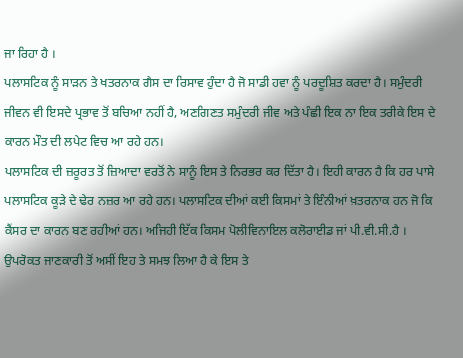ਜਾ ਰਿਹਾ ਹੈ ।
ਪਲਾਸਟਿਕ ਨੂੰ ਸਾੜਨ ਤੇ ਖਤਰਨਾਕ ਗੈਸ ਦਾ ਰਿਸਾਵ ਹੁੰਦਾ ਹੈ ਜੋ ਸਾਡੀ ਹਵਾ ਨੂੰ ਪਰਦੂਸ਼ਿਤ ਕਰਦਾ ਹੈ। ਸਮੁੰਦਰੀ ਜੀਵਨ ਵੀ ਇਸਦੇ ਪ੍ਰਭਾਵ ਤੋਂ ਬਚਿਆ ਨਹੀਂ ਹੈ, ਅਣਗਿਣਤ ਸਮੁੰਦਰੀ ਜੀਵ ਅਤੇ ਪੰਛੀ ਇਕ ਨਾ ਇਕ ਤਰੀਕੇ ਇਸ ਦੇ ਕਾਰਨ ਮੌਤ ਦੀ ਲਪੇਟ ਵਿਚ ਆ ਰਹੇ ਹਨ।
ਪਲਾਸਟਿਕ ਦੀ ਜ਼ਰੂਰਤ ਤੋਂ ਜ਼ਿਆਦਾ ਵਰਤੋਂ ਨੇ ਸਾਨੂੰ ਇਸ ਤੇ ਨਿਰਭਰ ਕਰ ਦਿੱਤਾ ਹੈ। ਇਹੀ ਕਾਰਨ ਹੈ ਕਿ ਹਰ ਪਾਸੇ ਪਲਾਸਟਿਕ ਕੂੜੇ ਦੇ ਢੇਰ ਨਜ਼ਰ ਆ ਰਹੇ ਹਨ। ਪਲਾਸਟਿਕ ਦੀਆਂ ਕਈ ਕਿਸਮਾਂ ਤੇ ਇੰਨੀਆਂ ਖ਼ਤਰਨਾਕ ਹਨ ਜੋ ਕਿ ਕੈਂਸਰ ਦਾ ਕਾਰਨ ਬਣ ਰਹੀਆਂ ਹਨ। ਅਜਿਹੀ ਇੱਕ ਕਿਸਮ ਪੋਲੀਵਿਨਾਇਲ ਕਲੋਰਾਈਡ ਜਾਂ ਪੀ.ਵੀ.ਸੀ.ਹੈ ।
ਉਪਰੋਕਤ ਜਾਣਕਾਰੀ ਤੋਂ ਅਸੀਂ ਇਹ ਤੇ ਸਮਝ ਲਿਆ ਹੈ ਕੇ ਇਸ ਤੇ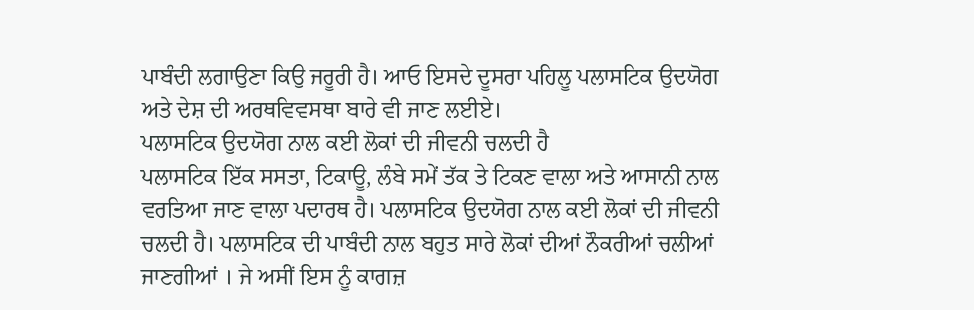ਪਾਬੰਦੀ ਲਗਾਉਣਾ ਕਿਉ ਜਰੂਰੀ ਹੈ। ਆਓ ਇਸਦੇ ਦੂਸਰਾ ਪਹਿਲੂ ਪਲਾਸਟਿਕ ਉਦਯੋਗ ਅਤੇ ਦੇਸ਼ ਦੀ ਅਰਥਵਿਵਸਥਾ ਬਾਰੇ ਵੀ ਜਾਣ ਲਈਏ।
ਪਲਾਸਟਿਕ ਉਦਯੋਗ ਨਾਲ ਕਈ ਲੋਕਾਂ ਦੀ ਜੀਵਨੀ ਚਲਦੀ ਹੈ
ਪਲਾਸਟਿਕ ਇੱਕ ਸਸਤਾ, ਟਿਕਾਊ, ਲੰਬੇ ਸਮੇਂ ਤੱਕ ਤੇ ਟਿਕਣ ਵਾਲਾ ਅਤੇ ਆਸਾਨੀ ਨਾਲ ਵਰਤਿਆ ਜਾਣ ਵਾਲਾ ਪਦਾਰਥ ਹੈ। ਪਲਾਸਟਿਕ ਉਦਯੋਗ ਨਾਲ ਕਈ ਲੋਕਾਂ ਦੀ ਜੀਵਨੀ ਚਲਦੀ ਹੈ। ਪਲਾਸਟਿਕ ਦੀ ਪਾਬੰਦੀ ਨਾਲ ਬਹੁਤ ਸਾਰੇ ਲੋਕਾਂ ਦੀਆਂ ਨੌਕਰੀਆਂ ਚਲੀਆਂ ਜਾਣਗੀਆਂ । ਜੇ ਅਸੀਂ ਇਸ ਨੂੰ ਕਾਗਜ਼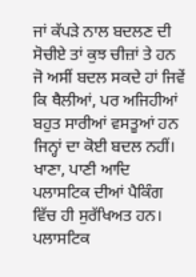ਜਾਂ ਕੱਪੜੇ ਨਾਲ ਬਦਲਣ ਦੀ ਸੋਚੀਏ ਤਾਂ ਕੁਝ ਚੀਜ਼ਾਂ ਤੇ ਹਨ ਜੋ ਅਸੀਂ ਬਦਲ ਸਕਦੇ ਹਾਂ ਜਿਵੇਂ ਕਿ ਥੈਲੀਆਂ, ਪਰ ਅਜਿਹੀਆਂ ਬਹੁਤ ਸਾਰੀਆਂ ਵਸਤੂਆਂ ਹਨ ਜਿਨ੍ਹਾਂ ਦਾ ਕੋਈ ਬਦਲ ਨਹੀਂ।
ਖਾਣਾ, ਪਾਣੀ ਆਦਿ ਪਲਾਸਟਿਕ ਦੀਆਂ ਪੈਕਿੰਗ ਵਿੱਚ ਹੀ ਸੁਰੱਖਿਅਤ ਹਨ। ਪਲਾਸਟਿਕ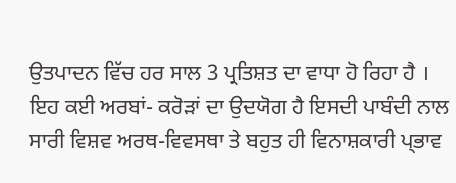ਉਤਪਾਦਨ ਵਿੱਚ ਹਰ ਸਾਲ 3 ਪ੍ਰਤਿਸ਼ਤ ਦਾ ਵਾਧਾ ਹੋ ਰਿਹਾ ਹੈ । ਇਹ ਕਈ ਅਰਬਾਂ- ਕਰੋੜਾਂ ਦਾ ਉਦਯੋਗ ਹੈ ਇਸਦੀ ਪਾਬੰਦੀ ਨਾਲ ਸਾਰੀ ਵਿਸ਼ਵ ਅਰਥ-ਵਿਵਸਥਾ ਤੇ ਬਹੁਤ ਹੀ ਵਿਨਾਸ਼ਕਾਰੀ ਪ੍ਭਾਵ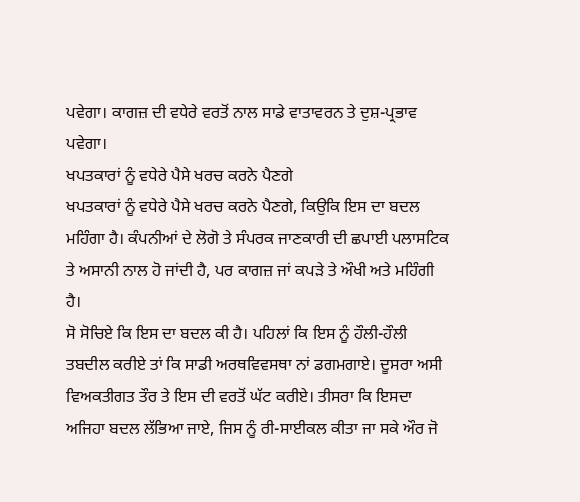ਪਵੇਗਾ। ਕਾਗਜ਼ ਦੀ ਵਧੇਰੇ ਵਰਤੋਂ ਨਾਲ ਸਾਡੇ ਵਾਤਾਵਰਨ ਤੇ ਦੁਸ਼-ਪ੍ਰਭਾਵ ਪਵੇਗਾ।
ਖਪਤਕਾਰਾਂ ਨੂੰ ਵਧੇਰੇ ਪੈਸੇ ਖਰਚ ਕਰਨੇ ਪੈਣਗੇ
ਖਪਤਕਾਰਾਂ ਨੂੰ ਵਧੇਰੇ ਪੈਸੇ ਖਰਚ ਕਰਨੇ ਪੈਣਗੇ, ਕਿਉਕਿ ਇਸ ਦਾ ਬਦਲ ਮਹਿੰਗਾ ਹੈ। ਕੰਪਨੀਆਂ ਦੇ ਲੋਗੋ ਤੇ ਸੰਪਰਕ ਜਾਣਕਾਰੀ ਦੀ ਛਪਾਈ ਪਲਾਸਟਿਕ ਤੇ ਅਸਾਨੀ ਨਾਲ ਹੋ ਜਾਂਦੀ ਹੈ, ਪਰ ਕਾਗਜ਼ ਜਾਂ ਕਪੜੇ ਤੇ ਔਖੀ ਅਤੇ ਮਹਿੰਗੀ ਹੈ।
ਸੋ ਸੋਚਿਏ ਕਿ ਇਸ ਦਾ ਬਦਲ ਕੀ ਹੈ। ਪਹਿਲਾਂ ਕਿ ਇਸ ਨੂੰ ਹੌਲੀ-ਹੌਲੀ ਤਬਦੀਲ ਕਰੀਏ ਤਾਂ ਕਿ ਸਾਡੀ ਅਰਥਵਿਵਸਥਾ ਨਾਂ ਡਗਮਗਾਏ। ਦੂਸਰਾ ਅਸੀ ਵਿਅਕਤੀਗਤ ਤੌਰ ਤੇ ਇਸ ਦੀ ਵਰਤੋਂ ਘੱਟ ਕਰੀਏ। ਤੀਸਰਾ ਕਿ ਇਸਦਾ ਅਜਿਹਾ ਬਦਲ ਲੱਭਿਆ ਜਾਏ, ਜਿਸ ਨੂੰ ਰੀ-ਸਾਈਕਲ ਕੀਤਾ ਜਾ ਸਕੇ ਔਰ ਜੋ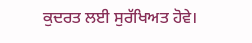ਕੁਦਰਤ ਲਈ ਸੁਰੱਖਿਅਤ ਹੋਵੇ।